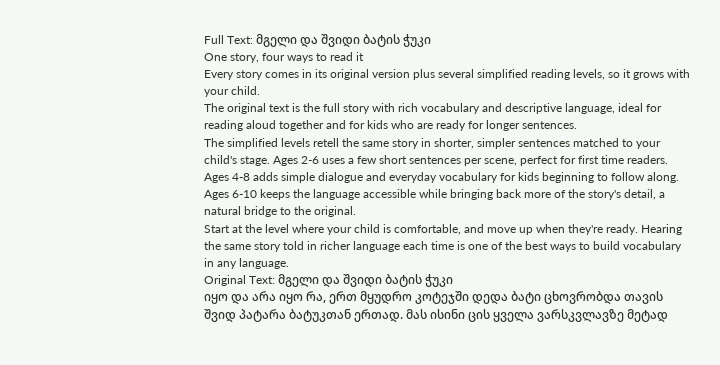Full Text: მგელი და შვიდი ბატის ჭუკი
One story, four ways to read it
Every story comes in its original version plus several simplified reading levels, so it grows with your child.
The original text is the full story with rich vocabulary and descriptive language, ideal for reading aloud together and for kids who are ready for longer sentences.
The simplified levels retell the same story in shorter, simpler sentences matched to your child's stage. Ages 2-6 uses a few short sentences per scene, perfect for first time readers. Ages 4-8 adds simple dialogue and everyday vocabulary for kids beginning to follow along. Ages 6-10 keeps the language accessible while bringing back more of the story's detail, a natural bridge to the original.
Start at the level where your child is comfortable, and move up when they're ready. Hearing the same story told in richer language each time is one of the best ways to build vocabulary in any language.
Original Text: მგელი და შვიდი ბატის ჭუკი
იყო და არა იყო რა, ერთ მყუდრო კოტეჯში დედა ბატი ცხოვრობდა თავის შვიდ პატარა ბატუკთან ერთად. მას ისინი ცის ყველა ვარსკვლავზე მეტად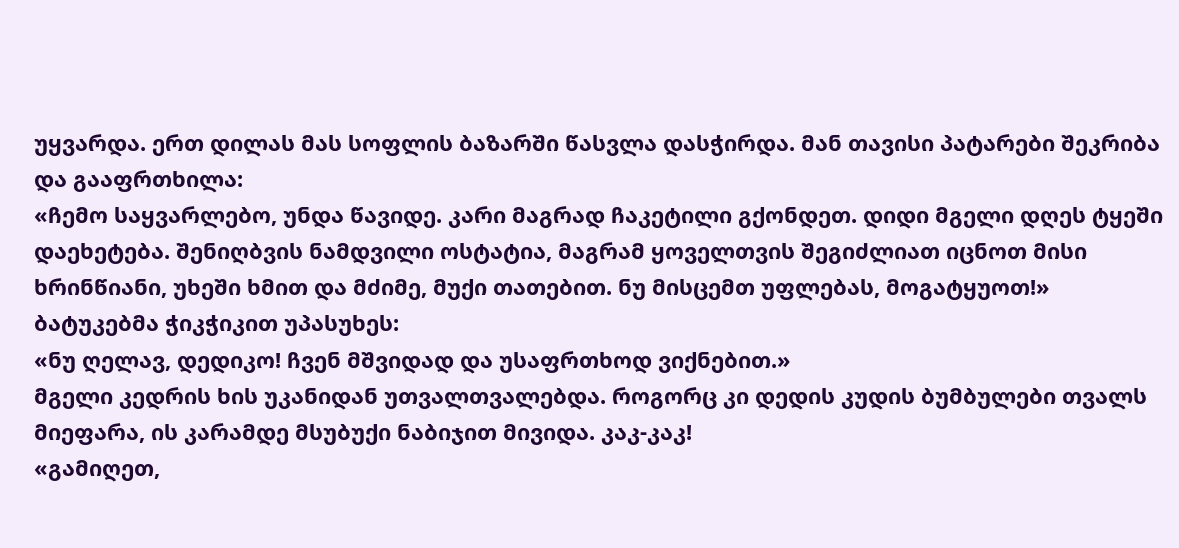უყვარდა. ერთ დილას მას სოფლის ბაზარში წასვლა დასჭირდა. მან თავისი პატარები შეკრიბა და გააფრთხილა:
«ჩემო საყვარლებო, უნდა წავიდე. კარი მაგრად ჩაკეტილი გქონდეთ. დიდი მგელი დღეს ტყეში დაეხეტება. შენიღბვის ნამდვილი ოსტატია, მაგრამ ყოველთვის შეგიძლიათ იცნოთ მისი ხრინწიანი, უხეში ხმით და მძიმე, მუქი თათებით. ნუ მისცემთ უფლებას, მოგატყუოთ!»
ბატუკებმა ჭიკჭიკით უპასუხეს:
«ნუ ღელავ, დედიკო! ჩვენ მშვიდად და უსაფრთხოდ ვიქნებით.»
მგელი კედრის ხის უკანიდან უთვალთვალებდა. როგორც კი დედის კუდის ბუმბულები თვალს მიეფარა, ის კარამდე მსუბუქი ნაბიჯით მივიდა. კაკ-კაკ!
«გამიღეთ,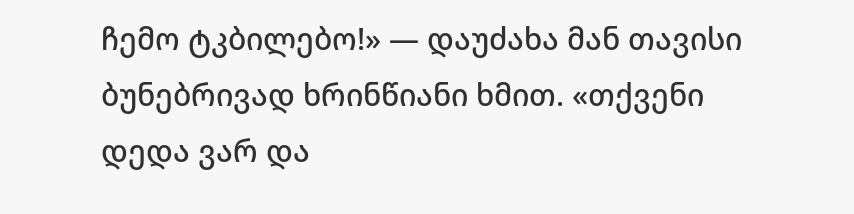ჩემო ტკბილებო!» — დაუძახა მან თავისი ბუნებრივად ხრინწიანი ხმით. «თქვენი დედა ვარ და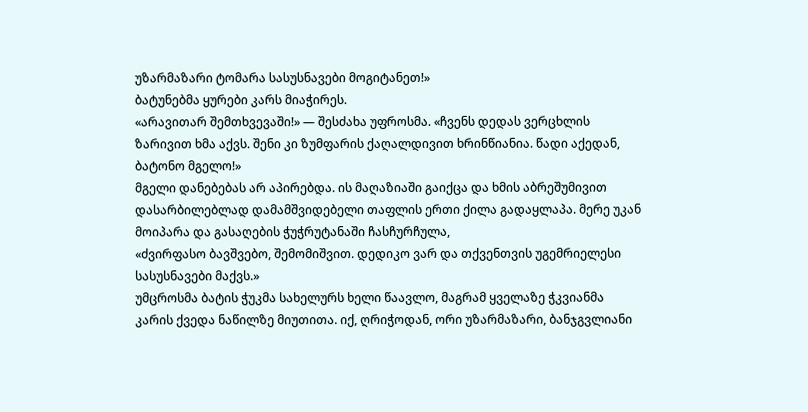უზარმაზარი ტომარა სასუსნავები მოგიტანეთ!»
ბატუნებმა ყურები კარს მიაჭირეს.
«არავითარ შემთხვევაში!» — შესძახა უფროსმა. «ჩვენს დედას ვერცხლის ზარივით ხმა აქვს. შენი კი ზუმფარის ქაღალდივით ხრინწიანია. წადი აქედან, ბატონო მგელო!»
მგელი დანებებას არ აპირებდა. ის მაღაზიაში გაიქცა და ხმის აბრეშუმივით დასარბილებლად დამამშვიდებელი თაფლის ერთი ქილა გადაყლაპა. მერე უკან მოიპარა და გასაღების ჭუჭრუტანაში ჩასჩურჩულა,
«ძვირფასო ბავშვებო, შემომიშვით. დედიკო ვარ და თქვენთვის უგემრიელესი სასუსნავები მაქვს.»
უმცროსმა ბატის ჭუკმა სახელურს ხელი წაავლო, მაგრამ ყველაზე ჭკვიანმა კარის ქვედა ნაწილზე მიუთითა. იქ, ღრიჭოდან, ორი უზარმაზარი, ბანჯგვლიანი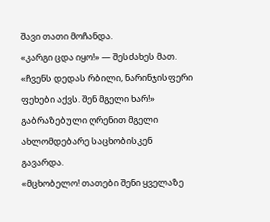შავი თათი მოჩანდა.
«კარგი ცდა იყო!» — შესძახეს მათ. «ჩვენს დედას რბილი, ნარინჯისფერი ფეხები აქვს. შენ მგელი ხარ!»
გაბრაზებული ღრენით მგელი ახლომდებარე საცხობისკენ გავარდა.
«მცხობელო! თათები შენი ყველაზე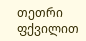თეთრი ფქვილით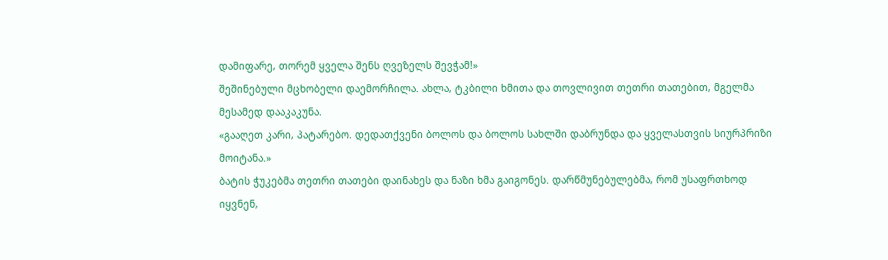დამიფარე, თორემ ყველა შენს ღვეზელს შევჭამ!»
შეშინებული მცხობელი დაემორჩილა. ახლა, ტკბილი ხმითა და თოვლივით თეთრი თათებით, მგელმა მესამედ დააკაკუნა.
«გააღეთ კარი, პატარებო. დედათქვენი ბოლოს და ბოლოს სახლში დაბრუნდა და ყველასთვის სიურპრიზი მოიტანა.»
ბატის ჭუკებმა თეთრი თათები დაინახეს და ნაზი ხმა გაიგონეს. დარწმუნებულებმა, რომ უსაფრთხოდ იყვნენ,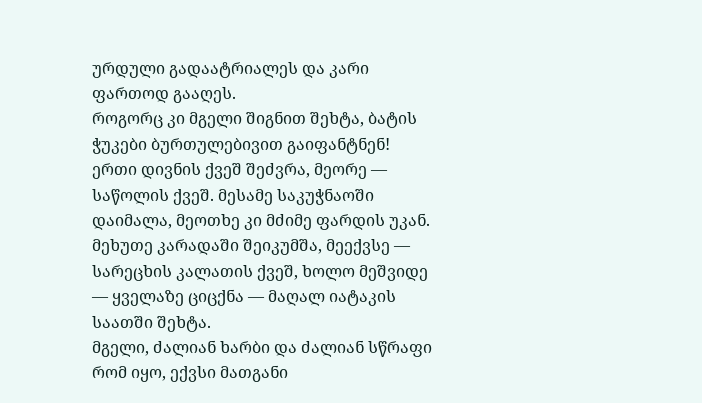ურდული გადაატრიალეს და კარი ფართოდ გააღეს.
როგორც კი მგელი შიგნით შეხტა, ბატის ჭუკები ბურთულებივით გაიფანტნენ! ერთი დივნის ქვეშ შეძვრა, მეორე — საწოლის ქვეშ. მესამე საკუჭნაოში დაიმალა, მეოთხე კი მძიმე ფარდის უკან. მეხუთე კარადაში შეიკუმშა, მეექვსე — სარეცხის კალათის ქვეშ, ხოლო მეშვიდე — ყველაზე ციცქნა — მაღალ იატაკის საათში შეხტა.
მგელი, ძალიან ხარბი და ძალიან სწრაფი რომ იყო, ექვსი მათგანი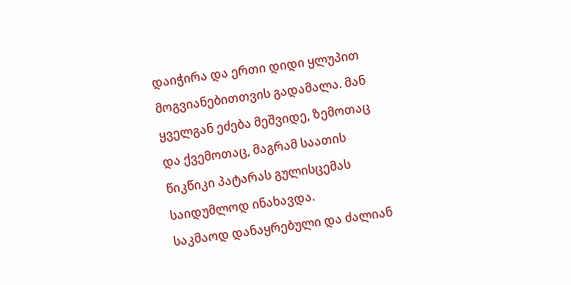დაიჭირა და ერთი დიდი ყლუპით მოგვიანებითთვის გადამალა. მან ყველგან ეძება მეშვიდე, ზემოთაც და ქვემოთაც, მაგრამ საათის წიკწიკი პატარას გულისცემას საიდუმლოდ ინახავდა.
საკმაოდ დანაყრებული და ძალიან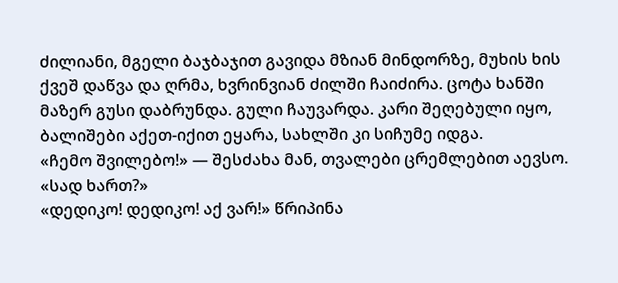ძილიანი, მგელი ბაჯბაჯით გავიდა მზიან მინდორზე, მუხის ხის ქვეშ დაწვა და ღრმა, ხვრინვიან ძილში ჩაიძირა. ცოტა ხანში მაზერ გუსი დაბრუნდა. გული ჩაუვარდა. კარი შეღებული იყო, ბალიშები აქეთ-იქით ეყარა, სახლში კი სიჩუმე იდგა.
«ჩემო შვილებო!» — შესძახა მან, თვალები ცრემლებით აევსო. «სად ხართ?»
«დედიკო! დედიკო! აქ ვარ!» წრიპინა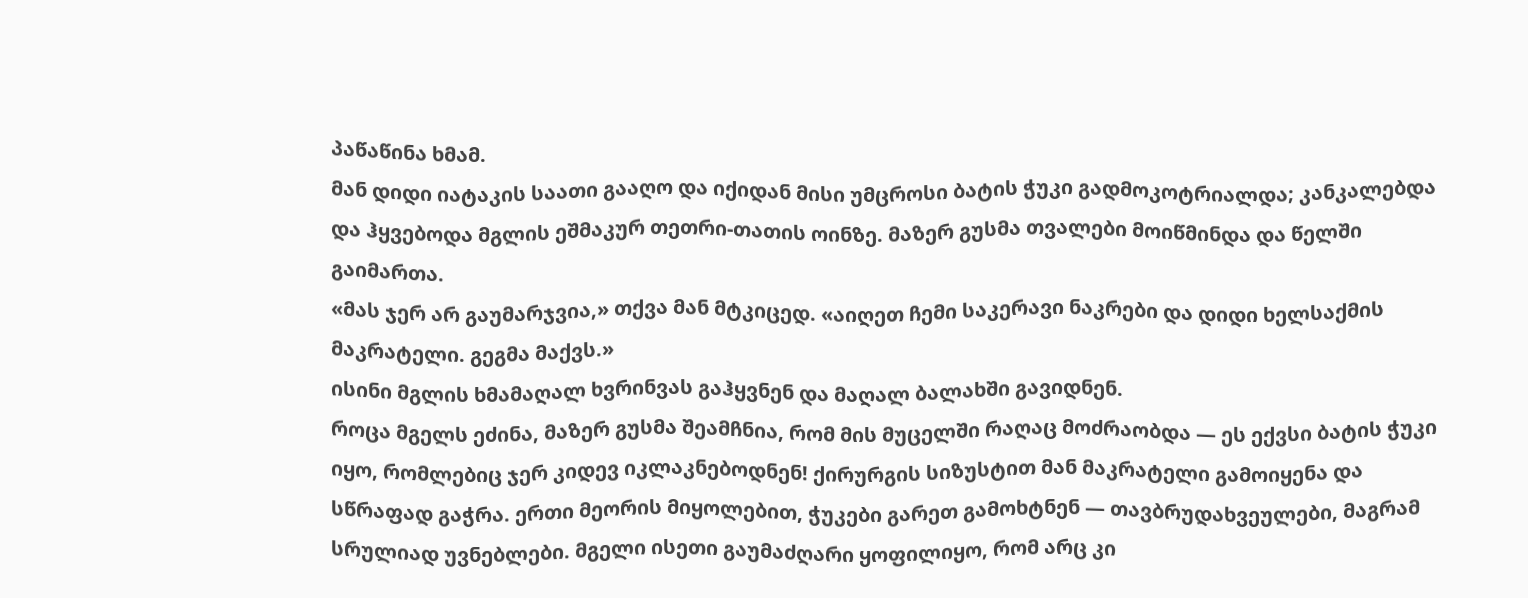პაწაწინა ხმამ.
მან დიდი იატაკის საათი გააღო და იქიდან მისი უმცროსი ბატის ჭუკი გადმოკოტრიალდა; კანკალებდა და ჰყვებოდა მგლის ეშმაკურ თეთრი-თათის ოინზე. მაზერ გუსმა თვალები მოიწმინდა და წელში გაიმართა.
«მას ჯერ არ გაუმარჯვია,» თქვა მან მტკიცედ. «აიღეთ ჩემი საკერავი ნაკრები და დიდი ხელსაქმის მაკრატელი. გეგმა მაქვს.»
ისინი მგლის ხმამაღალ ხვრინვას გაჰყვნენ და მაღალ ბალახში გავიდნენ.
როცა მგელს ეძინა, მაზერ გუსმა შეამჩნია, რომ მის მუცელში რაღაც მოძრაობდა — ეს ექვსი ბატის ჭუკი იყო, რომლებიც ჯერ კიდევ იკლაკნებოდნენ! ქირურგის სიზუსტით მან მაკრატელი გამოიყენა და სწრაფად გაჭრა. ერთი მეორის მიყოლებით, ჭუკები გარეთ გამოხტნენ — თავბრუდახვეულები, მაგრამ სრულიად უვნებლები. მგელი ისეთი გაუმაძღარი ყოფილიყო, რომ არც კი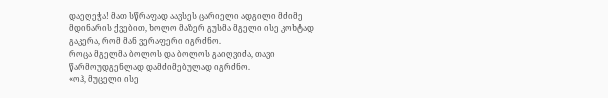დაეღეჭა! მათ სწრაფად აავსეს ცარიელი ადგილი მძიმე მდინარის ქვებით, ხოლო მაზერ გუსმა მგელი ისე კოხტად გაკერა, რომ მან ვერაფერი იგრძნო.
როცა მგელმა ბოლოს და ბოლოს გაიღვიძა, თავი წარმოუდგენლად დამძიმებულად იგრძნო.
«ოჰ, მუცელი ისე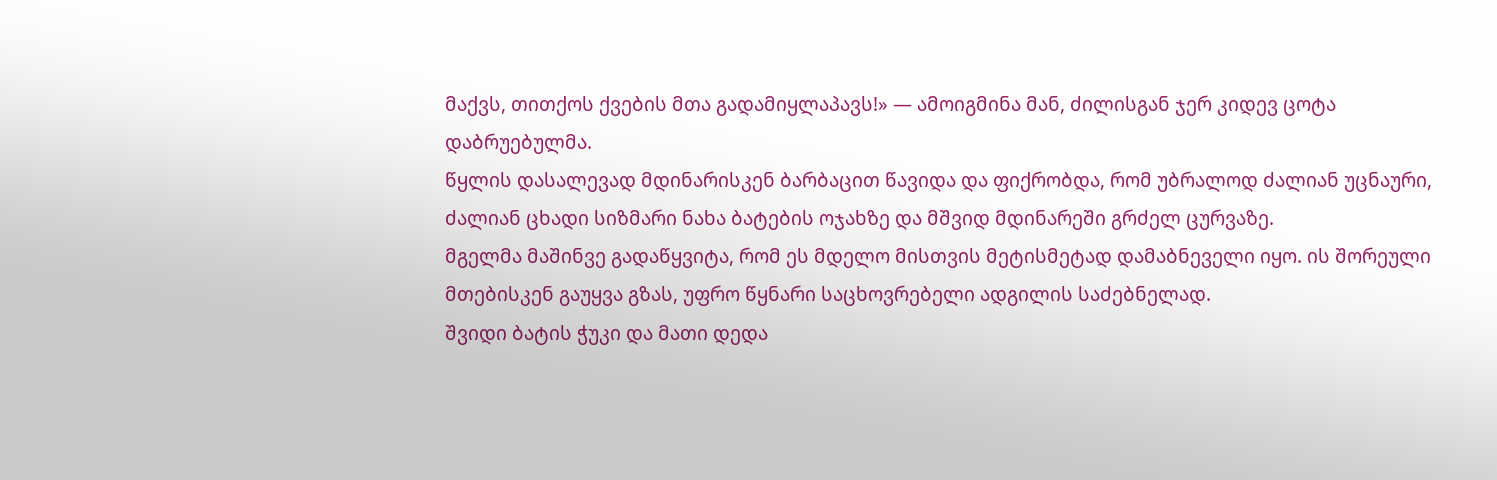მაქვს, თითქოს ქვების მთა გადამიყლაპავს!» — ამოიგმინა მან, ძილისგან ჯერ კიდევ ცოტა დაბრუებულმა.
წყლის დასალევად მდინარისკენ ბარბაცით წავიდა და ფიქრობდა, რომ უბრალოდ ძალიან უცნაური, ძალიან ცხადი სიზმარი ნახა ბატების ოჯახზე და მშვიდ მდინარეში გრძელ ცურვაზე.
მგელმა მაშინვე გადაწყვიტა, რომ ეს მდელო მისთვის მეტისმეტად დამაბნეველი იყო. ის შორეული მთებისკენ გაუყვა გზას, უფრო წყნარი საცხოვრებელი ადგილის საძებნელად.
შვიდი ბატის ჭუკი და მათი დედა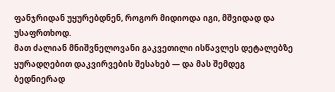ფანჯრიდან უყურებდნენ, როგორ მიდიოდა იგი, მშვიდად და უსაფრთხოდ.
მათ ძალიან მნიშვნელოვანი გაკვეთილი ისწავლეს დეტალებზე ყურადღებით დაკვირვების შესახებ — და მას შემდეგ ბედნიერად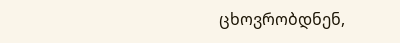ცხოვრობდნენ,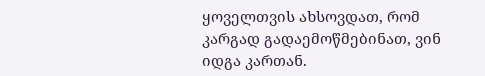ყოველთვის ახსოვდათ, რომ კარგად გადაემოწმებინათ, ვინ იდგა კართან.